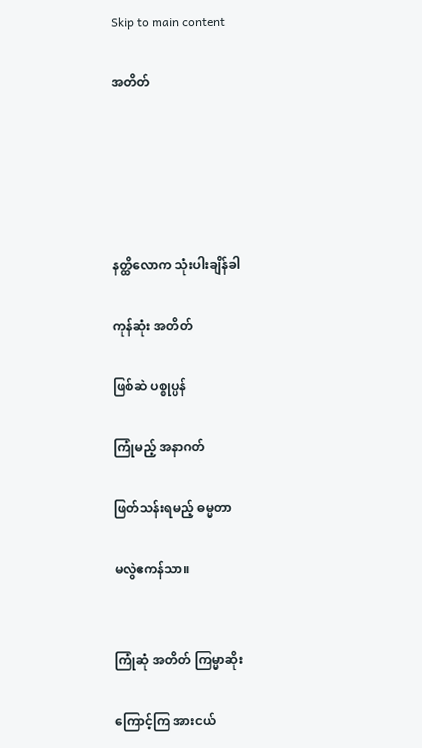Skip to main content

အတိတ်





နတ္ထိလောက သုံးပါးချိန်ခါ

ကုန်ဆုံး အတိတ်

ဖြစ်ဆဲ ပစ္စုပ္ပန်

ကြုံမည့် အနာဂတ်

ဖြတ်သန်းရမည့် ဓမ္မတာ

မလွဲဧကန်သာ။


ကြုံဆုံ အတိတ် ကြမ္မာဆိုး

ကြောင့်ကြ အားငယ်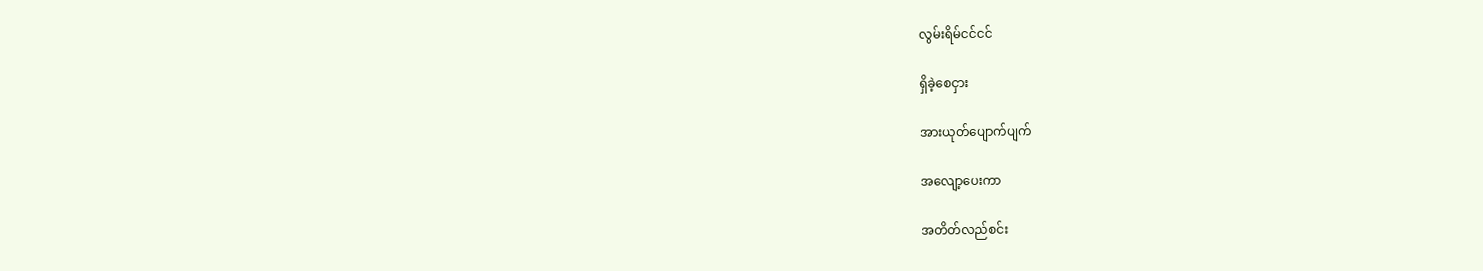လွမ်းရိမ်ငင်ငင်

ရှိခဲ့စေငှား

အားယုတ်ပျောက်ပျက်

အလျော့ပေးကာ

အတိတ်လည်စင်း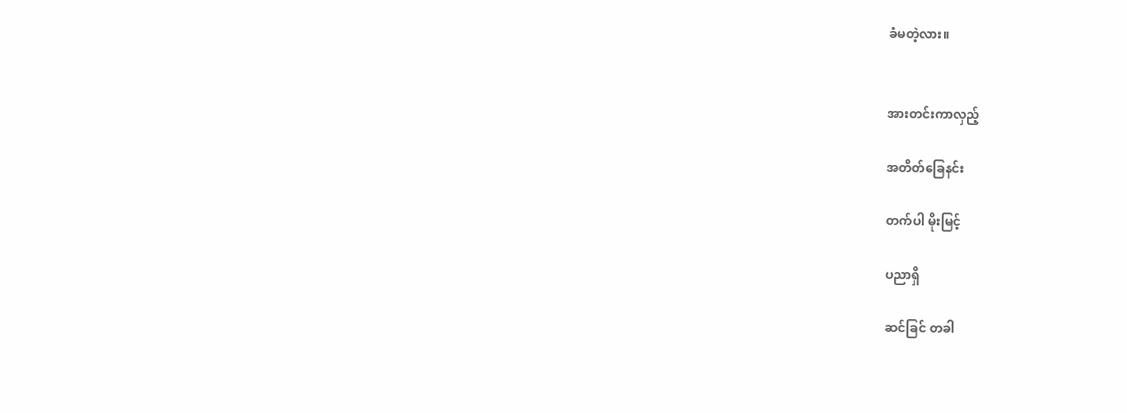ခံမတဲ့လား။


အားတင်းကာလှည့်

အတိတ်ခြေနင်း

တက်ပါ မိုးမြင့်

ပညာရှိ

ဆင်ခြင် တခါ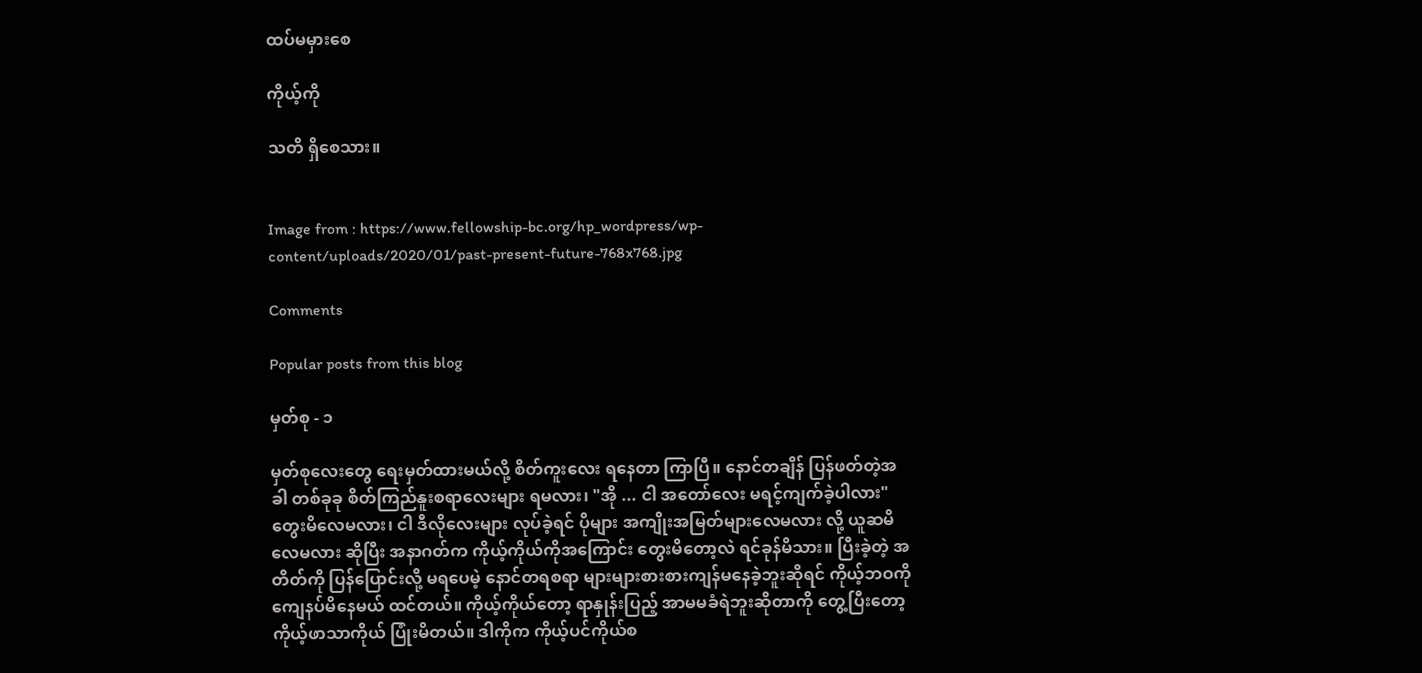ထပ်မမှားစေ

ကိုယ့်ကို

သတိ ရှိစေသား။


Image from : https://www.fellowship-bc.org/hp_wordpress/wp-content/uploads/2020/01/past-present-future-768x768.jpg

Comments

Popular posts from this blog

မှတ်စု - ၁

မှတ်စုလေး‌တွေ ရေးမှတ်ထားမယ်လို့ စိတ်ကူးလေး ရနေတာ ကြာပြီ။ နောင်တချိန် ပြန်ဖတ်တဲ့အခါ တစ်ခုခု စိတ်ကြည်နူးစရာလေးများ ရမလား၊ "အို ... ငါ အတော်လေး မရင့်ကျက်ခဲ့ပါလား" တွေးမိလေမလား၊ ငါ ဒီလိုလေးများ လုပ်ခဲ့ရင် ပိုများ အကျိုးအမြတ်များလေမလား လို့ ယူဆမိလေမလား ဆိုပြီး အနာဂတ်က ကိုယ့်ကိုယ်ကိုအကြောင်း‌ တွေးမိတော့လဲ ရင်ခုန်မိသား။ ပြီးခဲ့တဲ့ အတိတ်ကို ပြန်ပြောင်းလို့ မရပေမဲ့ နောင်တရစရာ များများစားစားကျန်မနေခဲ့ဘူးဆိုရင် ကိုယ့်ဘဝကို ကျေနပ်မိနေမယ် ထင်တယ်။ ကိုယ့်ကိုယ်တော့ ရာနှုန်းပြည့် အာမမခံရဲဘူးဆိုတာကို တွေ့ပြီးတော့ ကိုယ့်ဖာသာကိုယ် ပြုံးမိတယ်။ ဒါကိုက ကိုယ့်ပင်ကိုယ်စ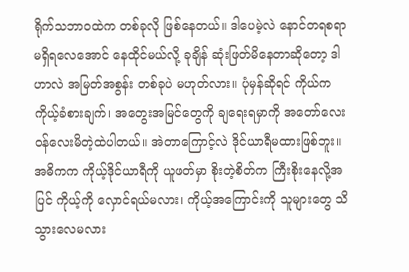ရိုက်သဘာဝထဲက တစ်ခုလို ဖြစ်နေတယ်။ ဒါပေမဲ့လဲ နောင်တရစရာ မရှိရလေအောင် နေထိုင်မယ်လို့ ခုချိန် ဆုံးဖြတ်မိနေတာဆိုတော့ ဒါဟာလဲ အမြတ်အစွန်း တစ်ခုပဲ မဟုတ်လား။ ပုံမှန်ဆိုရင် ကိုယ်က ကိုယ့်ခံစားချက်၊ အတွေး‌အမြင်တွေကို ချရေးရမှာကို အတော်လေး ဝန်လေးမိတဲ့ထဲပါတယ်။ အဲတာကြောင့်လဲ ဒိုင်ယာရီမထားဖြစ်ဘူး။ အဓိကက ကိုယ့်ဒိုင်ယာရီကို ယူဖတ်မှာ စိုးတဲ့စိတ်က ကြီးစိုးနေလို့အပြင် ကိုယ့်ကို လှောင်ရယ်မလား၊ ကိုယ့်အကြောင်းကို သူများတွေ သိသွားလေမလား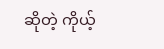ဆိုတဲ့ ကိုယ့်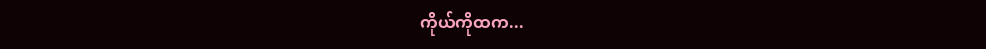ကိုယ်ကိုထက...